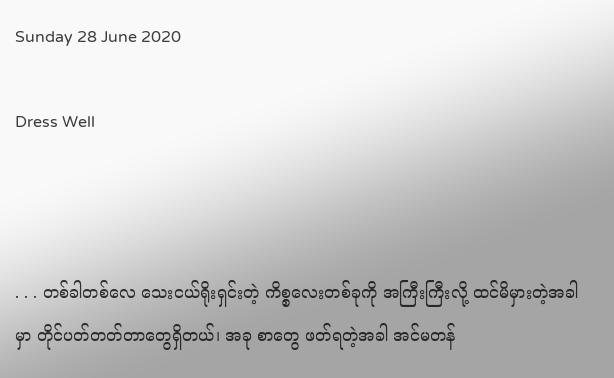Sunday 28 June 2020

Dress Well



. . . တစ်ခါတစ်လေ သေးငယ်ရိုးရှင်းတဲ့ ကိစ္စလေးတစ်ခုကို အကြီးကြီးလို့ ထင်မိမှားတဲ့အခါမှာ တိုင်ပတ်တတ်တာတွေရှိတယ်၊ အခု စာတွေ ဖတ်ရတဲ့အခါ အင်မတန်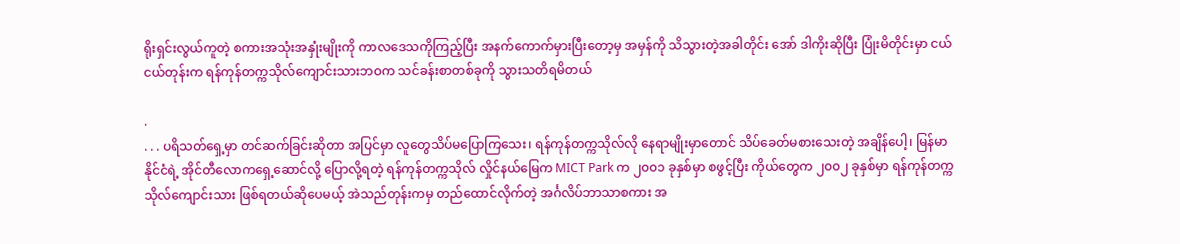ရိုးရှင်းလွယ်ကူတဲ့ စကားအသုံးအနှုံးမျိုးကို ကာလဒေသကိုကြည့်ပြီး အနက်ကောက်မှားပြီးတော့မှ အမှန်ကို သိသွားတဲ့အခါတိုင်း အော် ဒါကိုးဆိုပြီး ပြုံးမိတိုင်းမှာ ငယ်ငယ်တုန်းက ရန်ကုန်တက္ကသိုလ်ကျောင်းသားဘဝက သင်ခန်းစာတစ်ခုကို သွားသတိရမိတယ်

.
. . . ပရိသတ်ရှေ့မှာ တင်ဆက်ခြင်းဆိုတာ အပြင်မှာ လူတွေသိပ်မပြောကြသေး၊ ရန်ကုန်တက္ကသိုလ်လို နေရာမျိုးမှာတောင် သိပ်ခေတ်မစားသေးတဲ့ အချိန်ပေါ့၊ မြန်မာနိုင်ငံရဲ့ အိုင်တီလောကရှေ့ဆောင်လို့ ပြောလို့ရတဲ့ ရန်ကုန်တက္ကသိုလ် လှိုင်နယ်မြေက MICT Park က ၂၀၀၁ ခုနှစ်မှာ စဖွင့်ပြီး ကိုယ်တွေက ၂၀၀၂ ခုနှစ်မှာ ရန်ကုန်တက္ကသိုလ်ကျောင်းသား ဖြစ်ရတယ်ဆိုပေမယ့် အဲသည်တုန်းကမှ တည်ထောင်လိုက်တဲ့ အင်္ဂလိပ်ဘာသာစကား အ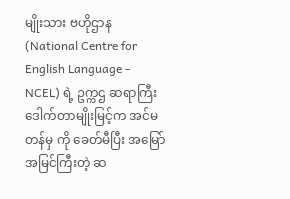မျိုးသား ဗဟိုဌာန (National Centre for English Language - NCEL) ရဲ့ ဥက္ကဌ ဆရာကြီး ဒေါက်တာမျိုးမြင့်က အင်မတန်မှ ကို ခေတ်မီပြီး အမြော်အမြင်ကြီးတဲ့ ဆ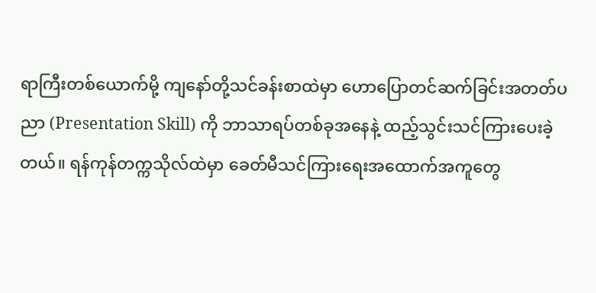ရာကြီးတစ်ယောက်မို့ ကျနော်တို့သင်ခန်းစာထဲမှာ ဟောပြောတင်ဆက်ခြင်းအတတ်ပညာ (Presentation Skill) ကို ဘာသာရပ်တစ်ခုအနေနဲ့ ထည့်သွင်းသင်ကြားပေးခဲ့တယ်။ ရန်ကုန်တက္ကသိုလ်ထဲမှာ ခေတ်မီသင်ကြားရေးအထောက်အကူတွေ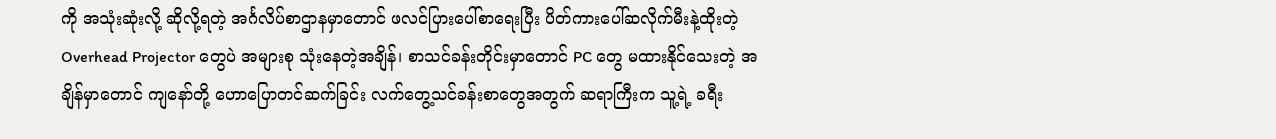ကို အသုံးဆုံးလို့ ဆိုလို့ရတဲ့ အင်္ဂလိပ်စာဌာနမှာတောင် ဖလင်ပြားပေါ်စာရေးပြီး ပိတ်ကားပေါ်ဆလိုက်မီးနဲ့ထိုးတဲ့ Overhead Projector တွေပဲ အများစု သုံးနေတဲ့အချိန်၊ စာသင်ခန်းတိုင်းမှာတောင် PC တွေ မထားနိုင်သေးတဲ့ အချိန်မှာတောင် ကျနော်တို့ ဟောပြောတင်ဆက်ခြင်း လက်တွေ့သင်ခန်းစာတွေအတွက် ဆရာကြီးက သူ့ရဲ့ ခရီး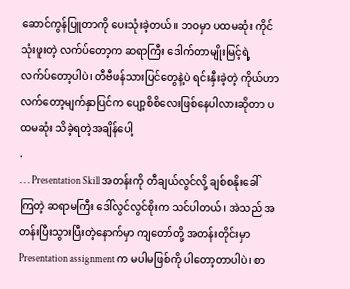ဆောင်ကွန်ပြူတာကို ပေးသုံးခဲ့တယ်။ ဘဝမှာ ပထမဆုံး ကိုင်သုံးဖူးတဲ့ လက်ပ်တော့က ဆရာကြီး ဒေါက်တာမျိုးမြင့်ရဲ့ လက်ပ်တော့ပါပဲ၊ တီဗီဖန်သားပြင်တွေနဲ့ပဲ ရင်းနှီးခဲ့တဲ့ ကိုယ်ဟာ လက်တော့မျက်နှာပြင်က ပျော့စိစိလေးဖြစ်နေပါလားဆိုတာ ပထမဆုံး သိခဲ့ရတဲ့အချိန်ပေါ့
.
. . . Presentation Skill အတန်းကို တီချယ်လွင်လို့ ချစ်စနိုးခေါ်ကြတဲ့ ဆရာမကြီး ဒေါ်လွင်လွင်စိုးက သင်ပါတယ်၊ အဲသည် အတန်းပြီးသွားပြီးတဲ့နောက်မှာ ကျတော်တို့ အတန်းတိုင်းမှာ Presentation assignment က မပါမဖြစ်ကို ပါတော့တာပါပဲ၊ စာ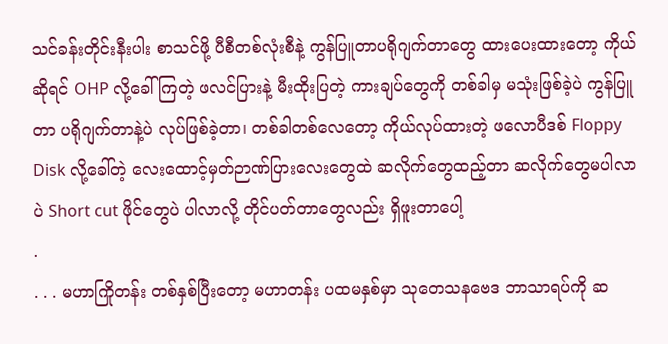သင်ခန်းတိုင်းနီးပါး စာသင်ဖို့ ပီစီတစ်လုံးစီနဲ့ ကွန်ပြူတာပရိုဂျက်တာတွေ ထားပေးထားတော့ ကိုယ်ဆိုရင် OHP လို့ခေါ်ကြတဲ့ ဖလင်ပြားနဲ့ မီးထိုးပြတဲ့ ကားချပ်တွေကို တစ်ခါမှ မသုံးဖြစ်ခဲ့ပဲ ကွန်ပြူတာ ပရိုဂျက်တာနဲ့ပဲ လုပ်ဖြစ်ခဲ့တာ၊ တစ်ခါတစ်လေတော့ ကိုယ်လုပ်ထားတဲ့ ဖလောပီဒစ် Floppy Disk လို့ခေါ်တဲ့ လေးထောင့်မှတ်ဉာဏ်ပြားလေးတွေထဲ ဆလိုက်တွေထည့်တာ ဆလိုက်တွေမပါလာပဲ Short cut ဖိုင်တွေပဲ ပါလာလို့ တိုင်ပတ်တာတွေလည်း ရှိဖူးတာပေါ့
.
. . . မဟာကြိုတန်း တစ်နှစ်ပြီးတော့ မဟာတန်း ပထမနှစ်မှာ သုတေသနဗေဒ ဘာသာရပ်ကို ဆ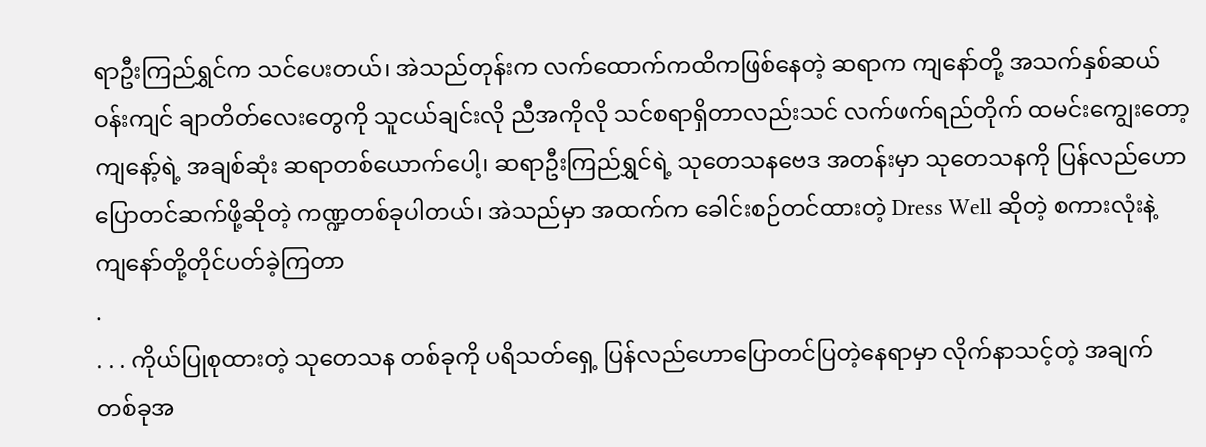ရာဦးကြည်ရွှင်က သင်ပေးတယ်၊ အဲသည်တုန်းက လက်ထောက်ကထိကဖြစ်နေတဲ့ ဆရာက ကျနော်တို့ အသက်နှစ်ဆယ်ဝန်းကျင် ချာတိတ်လေးတွေကို သူငယ်ချင်းလို ညီအကိုလို သင်စရာရှိတာလည်းသင် လက်ဖက်ရည်တိုက် ထမင်းကျွေးတော့ ကျနော့်ရဲ့ အချစ်ဆုံး ဆရာတစ်ယောက်ပေါ့၊ ဆရာဦးကြည်ရွှင်ရဲ့ သုတေသနဗေဒ အတန်းမှာ သုတေသနကို ပြန်လည်ဟောပြောတင်ဆက်ဖို့ဆိုတဲ့ ကဏ္ဍတစ်ခုပါတယ်၊ အဲသည်မှာ အထက်က ခေါင်းစဉ်တင်ထားတဲ့ Dress Well ဆိုတဲ့ စကားလုံးနဲ့ ကျနော်တို့တိုင်ပတ်ခဲ့ကြတာ
.
. . . ကိုယ်ပြုစုထားတဲ့ သုတေသန တစ်ခုကို ပရိသတ်ရှေ့ ပြန်လည်ဟောပြောတင်ပြတဲ့နေရာမှာ လိုက်နာသင့်တဲ့ အချက် တစ်ခုအ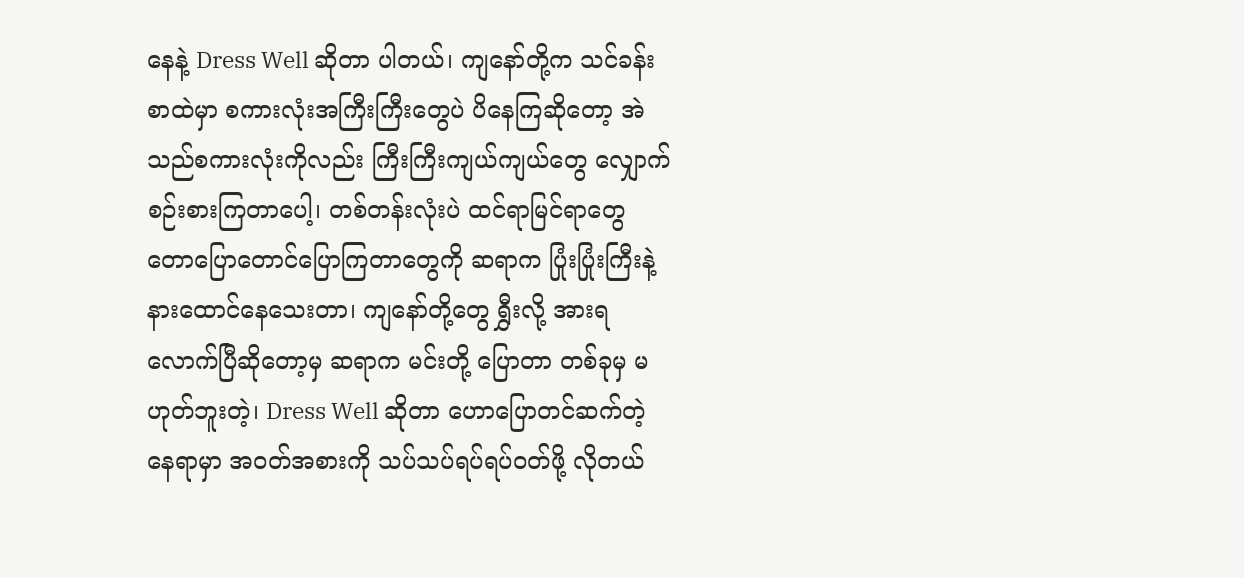နေနဲ့ Dress Well ဆိုတာ ပါတယ်၊ ကျနော်တို့က သင်ခန်းစာထဲမှာ စကားလုံးအကြီးကြီးတွေပဲ ပိနေကြဆိုတော့ အဲသည်စကားလုံးကိုလည်း ကြီးကြီးကျယ်ကျယ်တွေ လျှောက်စဉ်းစားကြတာပေါ့၊ တစ်တန်းလုံးပဲ ထင်ရာမြင်ရာတွေ တောပြောတောင်ပြောကြတာတွေကို ဆရာက ပြုံးပြုံးကြီးနဲ့ နားထောင်နေသေးတာ၊ ကျနော်တို့တွေ ရွှီးလို့ အားရလောက်ပြီဆိုတော့မှ ဆရာက မင်းတို့ ပြောတာ တစ်ခုမှ မဟုတ်ဘူးတဲ့၊ Dress Well ဆိုတာ ဟောပြောတင်ဆက်တဲ့နေရာမှာ အဝတ်အစားကို သပ်သပ်ရပ်ရပ်ဝတ်ဖို့ လိုတယ်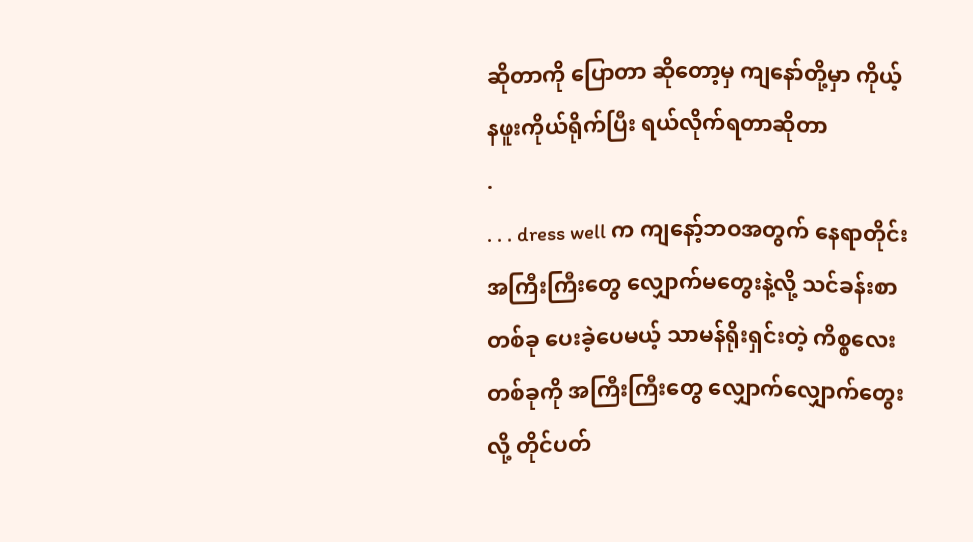ဆိုတာကို ပြောတာ ဆိုတော့မှ ကျနော်တို့မှာ ကိုယ့်နဖူးကိုယ်ရိုက်ပြီး ရယ်လိုက်ရတာဆိုတာ
.
. . . dress well က ကျနော့်ဘဝအတွက် နေရာတိုင်းအကြီးကြီးတွေ လျှောက်မတွေးနဲ့လို့ သင်ခန်းစာတစ်ခု ပေးခဲ့ပေမယ့် သာမန်ရိုးရှင်းတဲ့ ကိစ္စလေးတစ်ခုကို အကြီးကြီးတွေ လျှောက်လျှောက်တွေးလို့ တိုင်ပတ်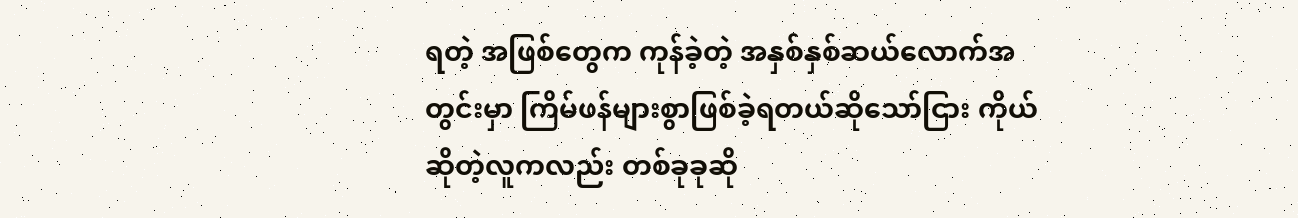ရတဲ့ အဖြစ်တွေက ကုန်ခဲ့တဲ့ အနှစ်နှစ်ဆယ်လောက်အတွင်းမှာ ကြိမ်ဖန်များစွာဖြစ်ခဲ့ရတယ်ဆိုသော်ငြား ကိုယ်ဆိုတဲ့လူကလည်း တစ်ခုခုဆို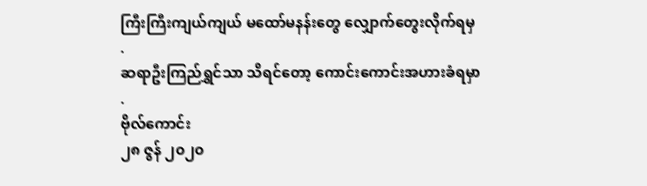ကြီးကြီးကျယ်ကျယ် မထော်မနန်းတွေ လျှောက်တွေးလိုက်ရမှ
.
ဆရာဦးကြည်ရွှင်သာ သိရင်တော့ ကောင်းကောင်းအဟားခံရမှာ
.
ဗိုလ်ကောင်း
၂၈ ဇွန် ၂၀၂၀